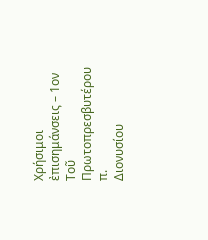Χρήσιμοι ἐπισημάνσεις – 1ον
Τοῦ Πρωτοπρεσβυτέρου π.
Διονυσίου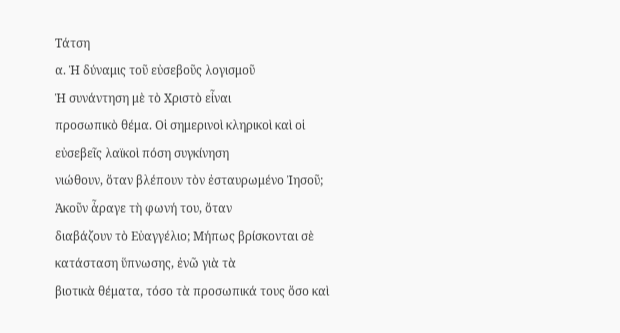Τάτση
α. Ἡ δύναμις τοῦ εὐσεβοῦς λογισμοῦ
Ἡ συνάντηση μὲ τὸ Χριστὸ εἶναι
προσωπικὸ θέμα. Οἱ σημερινοὶ κληρικοὶ καὶ οἱ εὐσεβεῖς λαϊκοὶ πόση συγκίνηση
νιώθουν, ὅταν βλέπουν τὸν ἐσταυρωμένο Ἰησοῦ; Ἀκοῦν ἆραγε τὴ φωνή του, ὅταν
διαβάζουν τὸ Εὐαγγέλιο; Μήπως βρίσκονται σὲ κατάσταση ὕπνωσης, ἐνῶ γιὰ τὰ
βιοτικὰ θέματα, τόσο τὰ προσωπικά τους ὅσο καὶ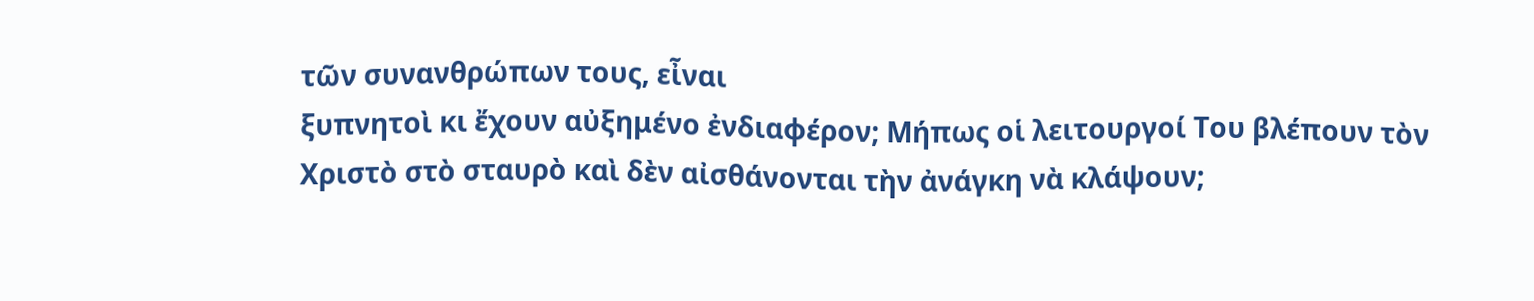τῶν συνανθρώπων τους, εἶναι
ξυπνητοὶ κι ἔχουν αὐξημένο ἐνδιαφέρον; Μήπως οἱ λειτουργοί Του βλέπουν τὸν
Χριστὸ στὸ σταυρὸ καὶ δὲν αἰσθάνονται τὴν ἀνάγκη νὰ κλάψουν;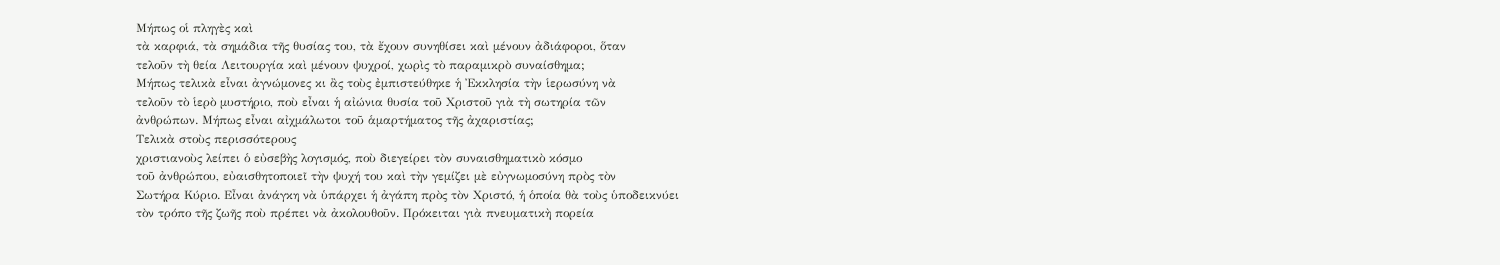Μήπως οἱ πληγὲς καὶ
τὰ καρφιά, τὰ σημάδια τῆς θυσίας του, τὰ ἔχουν συνηθίσει καὶ μένουν ἀδιάφοροι, ὅταν
τελοῦν τὴ θεία Λειτουργία καὶ μένουν ψυχροί, χωρὶς τὸ παραμικρὸ συναίσθημα;
Μήπως τελικὰ εἶναι ἀγνώμονες κι ἂς τοὺς ἐμπιστεύθηκε ἡ Ἐκκλησία τὴν ἱερωσύνη νὰ
τελοῦν τὸ ἱερὸ μυστήριο, ποὺ εἶναι ἡ αἰώνια θυσία τοῦ Χριστοῦ γιὰ τὴ σωτηρία τῶν
ἀνθρώπων. Μήπως εἶναι αἰχμάλωτοι τοῦ ἁμαρτήματος τῆς ἀχαριστίας;
Τελικὰ στοὺς περισσότερους
χριστιανοὺς λείπει ὁ εὐσεβὴς λογισμός, ποὺ διεγείρει τὸν συναισθηματικὸ κόσμο
τοῦ ἀνθρώπου, εὐαισθητοποιεῖ τὴν ψυχή του καὶ τὴν γεμίζει μὲ εὐγνωμοσύνη πρὸς τὸν
Σωτήρα Κύριο. Εἶναι ἀνάγκη νὰ ὑπάρχει ἡ ἀγάπη πρὸς τὸν Χριστό, ἡ ὁποία θὰ τοὺς ὑποδεικνύει
τὸν τρόπο τῆς ζωῆς ποὺ πρέπει νὰ ἀκολουθοῦν. Πρόκειται γιὰ πνευματικὴ πορεία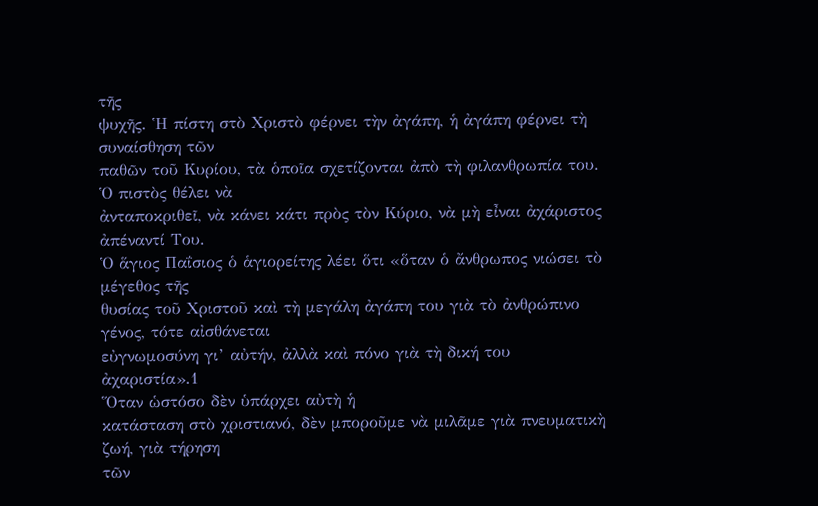τῆς
ψυχῆς. Ἡ πίστη στὸ Χριστὸ φέρνει τὴν ἀγάπη, ἡ ἀγάπη φέρνει τὴ συναίσθηση τῶν
παθῶν τοῦ Κυρίου, τὰ ὁποῖα σχετίζονται ἀπὸ τὴ φιλανθρωπία του. Ὁ πιστὸς θέλει νὰ
ἀνταποκριθεῖ, νὰ κάνει κάτι πρὸς τὸν Κύριο, νὰ μὴ εἶναι ἀχάριστος ἀπέναντί Του.
Ὁ ἅγιος Παΐσιος ὁ ἁγιορείτης λέει ὅτι «ὅταν ὁ ἄνθρωπος νιώσει τὸ μέγεθος τῆς
θυσίας τοῦ Χριστοῦ καὶ τὴ μεγάλη ἀγάπη του γιὰ τὸ ἀνθρώπινο γένος, τότε αἰσθάνεται
εὐγνωμοσύνη γι’ αὐτήν, ἀλλὰ καὶ πόνο γιὰ τὴ δική του ἀχαριστία».1
Ὅταν ὡστόσο δὲν ὑπάρχει αὐτὴ ἡ
κατάσταση στὸ χριστιανό, δὲν μποροῦμε νὰ μιλᾶμε γιὰ πνευματικὴ ζωή, γιὰ τήρηση
τῶν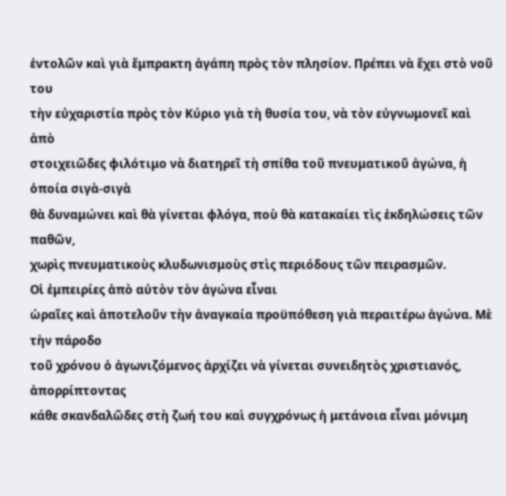ἐντολῶν καὶ γιὰ ἔμπρακτη ἀγάπη πρὸς τὸν πλησίον. Πρέπει νὰ ἔχει στὸ νοῦ του
τὴν εὐχαριστία πρὸς τὸν Κύριο γιὰ τὴ θυσία του, νὰ τὸν εὐγνωμονεῖ καὶ ἀπὸ
στοιχειῶδες φιλότιμο νὰ διατηρεῖ τὴ σπίθα τοῦ πνευματικοῦ ἀγώνα, ἡ ὁποία σιγὰ-σιγὰ
θὰ δυναμώνει καὶ θὰ γίνεται φλόγα, ποὺ θὰ κατακαίει τὶς ἐκδηλώσεις τῶν παθῶν,
χωρὶς πνευματικοὺς κλυδωνισμοὺς στὶς περιόδους τῶν πειρασμῶν.
Οἱ ἐμπειρίες ἀπὸ αὐτὸν τὸν ἀγώνα εἶναι
ὡραῖες καὶ ἀποτελοῦν τὴν ἀναγκαία προϋπόθεση γιὰ περαιτέρω ἀγώνα. Μὲ τὴν πάροδο
τοῦ χρόνου ὁ ἀγωνιζόμενος ἀρχίζει νὰ γίνεται συνειδητὸς χριστιανός, ἀπορρίπτοντας
κάθε σκανδαλῶδες στὴ ζωή του καὶ συγχρόνως ἡ μετάνοια εἶναι μόνιμη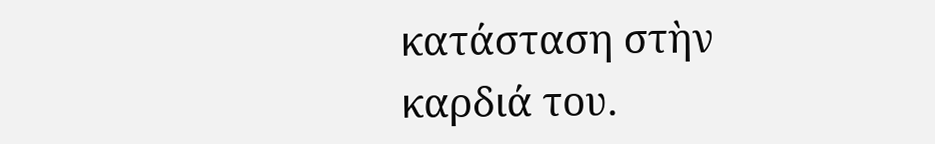κατάσταση στὴν
καρδιά του.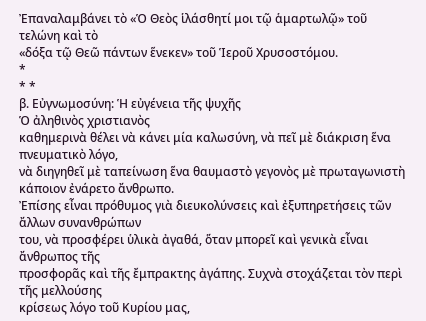Ἐπαναλαμβάνει τὸ «Ὁ Θεὸς ἱλάσθητί μοι τῷ ἁμαρτωλῷ» τοῦ τελώνη καὶ τὸ
«δόξα τῷ Θεῶ πάντων ἕνεκεν» τοῦ Ἱεροῦ Χρυσοστόμου.
*
* *
β. Εὐγνωμοσύνη: Ἡ εὐγένεια τῆς ψυχῆς
Ὁ ἀληθινὸς χριστιανὸς
καθημερινὰ θέλει νὰ κάνει μία καλωσύνη, νὰ πεῖ μὲ διάκριση ἕνα πνευματικὸ λόγο,
νὰ διηγηθεῖ μὲ ταπείνωση ἕνα θαυμαστὸ γεγονὸς μὲ πρωταγωνιστὴ κάποιον ἐνάρετο ἄνθρωπο.
Ἐπίσης εἶναι πρόθυμος γιὰ διευκολύνσεις καὶ ἐξυπηρετήσεις τῶν ἄλλων συνανθρώπων
του, νὰ προσφέρει ὑλικὰ ἀγαθά, ὅταν μπορεῖ καὶ γενικὰ εἶναι ἄνθρωπος τῆς
προσφορᾶς καὶ τῆς ἔμπρακτης ἀγάπης. Συχνὰ στοχάζεται τὸν περὶ τῆς μελλούσης
κρίσεως λόγο τοῦ Κυρίου μας,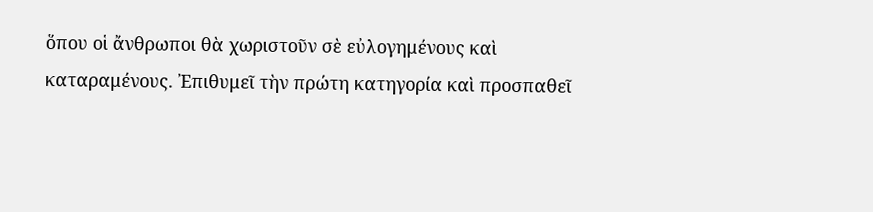ὅπου οἱ ἄνθρωποι θὰ χωριστοῦν σὲ εὐλογημένους καὶ
καταραμένους. Ἐπιθυμεῖ τὴν πρώτη κατηγορία καὶ προσπαθεῖ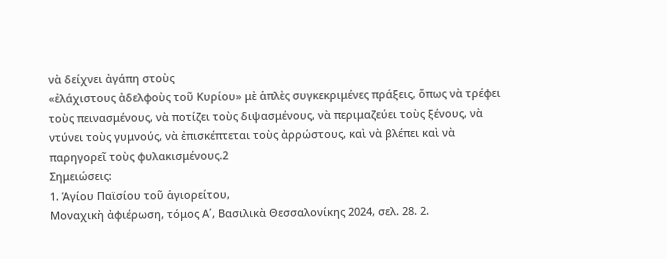νὰ δείχνει ἀγάπη στοὺς
«ἐλάχιστους ἀδελφοὺς τοῦ Κυρίου» μὲ ἁπλὲς συγκεκριμένες πράξεις, ὅπως νὰ τρέφει
τοὺς πεινασμένους, νὰ ποτίζει τοὺς διψασμένους, νὰ περιμαζεύει τοὺς ξένους, νὰ
ντύνει τοὺς γυμνούς, νὰ ἐπισκέπτεται τοὺς ἀρρώστους, καὶ νὰ βλέπει καὶ νὰ
παρηγορεῖ τοὺς φυλακισμένους.2
Σημειώσεις:
1. Ἁγίου Παϊσίου τοῦ ἁγιορείτου,
Μοναχικὴ ἀφιέρωση, τόμος Α΄, Βασιλικὰ Θεσσαλονίκης 2024, σελ. 28. 2.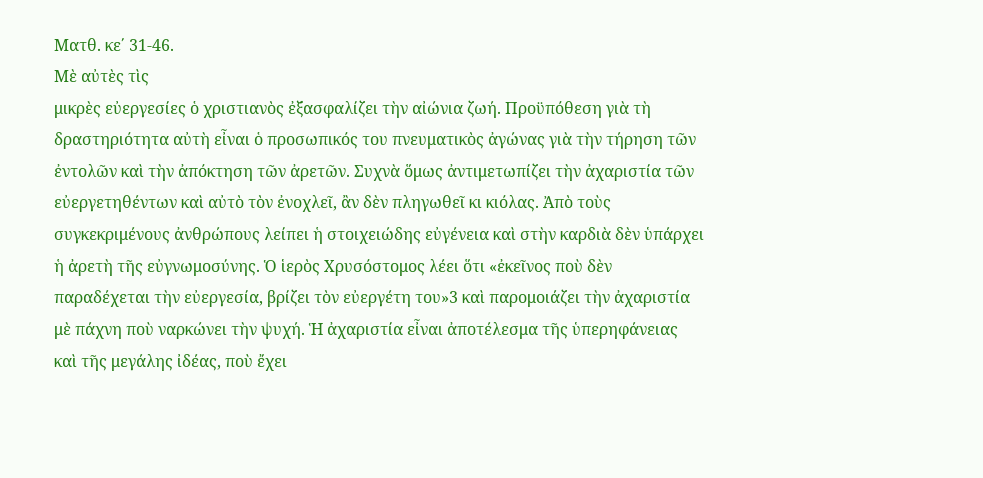Ματθ. κε΄ 31-46.
Μὲ αὐτὲς τὶς
μικρὲς εὐεργεσίες ὁ χριστιανὸς ἐξασφαλίζει τὴν αἰώνια ζωή. Προϋπόθεση γιὰ τὴ
δραστηριότητα αὐτὴ εἶναι ὁ προσωπικός του πνευματικὸς ἀγώνας γιὰ τὴν τήρηση τῶν
ἐντολῶν καὶ τὴν ἀπόκτηση τῶν ἀρετῶν. Συχνὰ ὅμως ἀντιμετωπίζει τὴν ἀχαριστία τῶν
εὐεργετηθέντων καὶ αὐτὸ τὸν ἐνοχλεῖ, ἂν δὲν πληγωθεῖ κι κιόλας. Ἀπὸ τοὺς
συγκεκριμένους ἀνθρώπους λείπει ἡ στοιχειώδης εὐγένεια καὶ στὴν καρδιὰ δὲν ὑπάρχει
ἡ ἀρετὴ τῆς εὐγνωμοσύνης. Ὁ ἱερὸς Χρυσόστομος λέει ὅτι «ἐκεῖνος ποὺ δὲν
παραδέχεται τὴν εὐεργεσία, βρίζει τὸν εὐεργέτη του»3 καὶ παρομοιάζει τὴν ἀχαριστία
μὲ πάχνη ποὺ ναρκώνει τὴν ψυχή. Ἡ ἀχαριστία εἶναι ἀποτέλεσμα τῆς ὑπερηφάνειας
καὶ τῆς μεγάλης ἰδέας, ποὺ ἔχει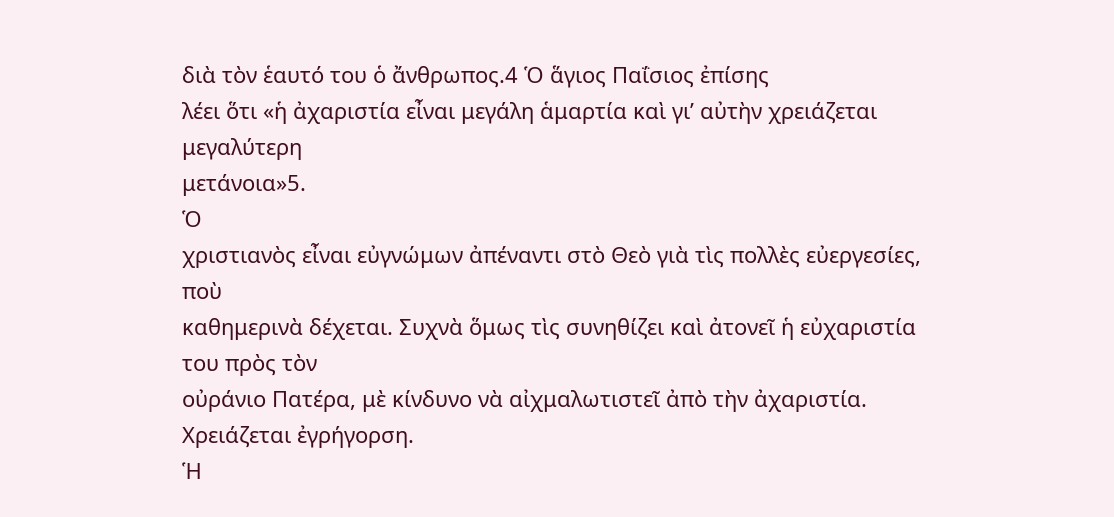διὰ τὸν ἑαυτό του ὁ ἄνθρωπος.4 Ὁ ἅγιος Παΐσιος ἐπίσης
λέει ὅτι «ἡ ἀχαριστία εἶναι μεγάλη ἁμαρτία καὶ γι’ αὐτὴν χρειάζεται μεγαλύτερη
μετάνοια»5.
Ὁ
χριστιανὸς εἶναι εὐγνώμων ἀπέναντι στὸ Θεὸ γιὰ τὶς πολλὲς εὐεργεσίες, ποὺ
καθημερινὰ δέχεται. Συχνὰ ὅμως τὶς συνηθίζει καὶ ἀτονεῖ ἡ εὐχαριστία του πρὸς τὸν
οὐράνιο Πατέρα, μὲ κίνδυνο νὰ αἰχμαλωτιστεῖ ἀπὸ τὴν ἀχαριστία. Χρειάζεται ἐγρήγορση.
Ἡ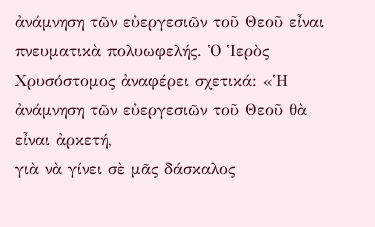ἀνάμνηση τῶν εὐεργεσιῶν τοῦ Θεοῦ εἶναι πνευματικὰ πολυωφελής. Ὁ Ἱερὸς
Χρυσόστομος ἀναφέρει σχετικά: «Ἡ ἀνάμνηση τῶν εὐεργεσιῶν τοῦ Θεοῦ θὰ εἶναι ἀρκετή,
γιὰ νὰ γίνει σὲ μᾶς δάσκαλος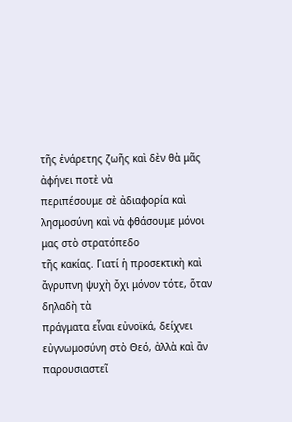τῆς ἐνάρετης ζωῆς καὶ δὲν θὰ μᾶς ἀφήνει ποτὲ νὰ
περιπέσουμε σὲ ἀδιαφορία καὶ λησμοσύνη καὶ νὰ φθάσουμε μόνοι μας στὸ στρατόπεδο
τῆς κακίας. Γιατί ἡ προσεκτικὴ καὶ ἄγρυπνη ψυχὴ ὄχι μόνον τότε, ὅταν δηλαδὴ τὰ
πράγματα εἶναι εὐνοϊκά, δείχνει εὐγνωμοσύνη στὸ Θεό, ἀλλὰ καὶ ἂν παρουσιαστεῖ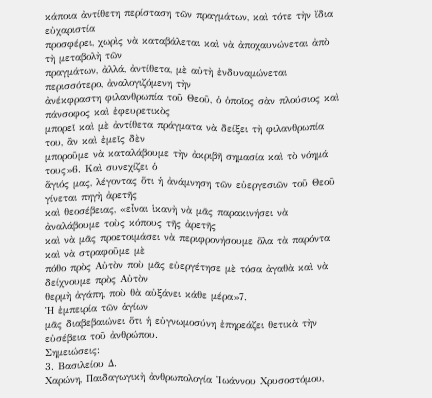κάποια ἀντίθετη περίσταση τῶν πραγμάτων, καὶ τότε τὴν ἴδια εὐχαριστία
προσφέρει, χωρὶς νὰ καταβάλεται καὶ νὰ ἀποχαυνώνεται ἀπὸ τὴ μεταβολὴ τῶν
πραγμάτων, ἀλλά, ἀντίθετα, μὲ αὐτὴ ἐνδυναμώνεται περισσότερο, ἀναλογιζόμενη τὴν
ἀνέκφραστη φιλανθρωπία τοῦ Θεοῦ, ὁ ὁποῖος σὰν πλούσιος καὶ πάνσοφος καὶ ἐφευρετικὸς
μπορεῖ καὶ μὲ ἀντίθετα πράγματα νὰ δείξει τὴ φιλανθρωπία του, ἂν καὶ ἐμεῖς δὲν
μποροῦμε νὰ καταλάβουμε τὴν ἀκριβῆ σημασία καὶ τὸ νόημά τους»6. Καὶ συνεχίζει ὁ
ἅγιός μας, λέγοντας ὅτι ἡ ἀνάμνηση τῶν εὐεργεσιῶν τοῦ Θεοῦ γίνεται πηγὴ ἀρετῆς
καὶ θεοσέβειας, «εἶναι ἱκανὴ νὰ μᾶς παρακινήσει νὰ ἀναλάβουμε τοὺς κόπους τῆς ἀρετῆς
καὶ νὰ μᾶς προετοιμάσει νὰ περιφρονήσουμε ὅλα τὰ παρόντα καὶ νὰ στραφοῦμε μὲ
πόθο πρὸς Αὐτὸν ποὺ μᾶς εὐεργέτησε μὲ τόσα ἀγαθὰ καὶ νὰ δείχνουμε πρὸς Αὐτὸν
θερμὴ ἀγάπη, ποὺ θὰ αὐξάνει κάθε μέρα»7.
Ἡ ἐμπειρία τῶν ἁγίων
μᾶς διαβεβαιώνει ὅτι ἡ εὐγνωμοσύνη ἐπηρεάζει θετικὰ τὴν εὐσέβεια τοῦ ἀνθρώπου.
Σημειώσεις:
3. Βασιλείου Δ.
Χαρώνη, Παιδαγωγικὴ ἀνθρωπολογία Ἰωάννου Χρυσοστόμου,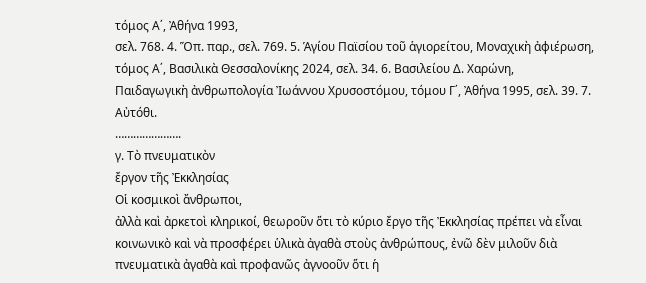τόμος Α΄, Ἀθήνα 1993,
σελ. 768. 4. Ὅπ. παρ., σελ. 769. 5. Ἁγίου Παϊσίου τοῦ ἁγιορείτου, Μοναχικὴ ἀφιέρωση,
τόμος Α΄, Βασιλικὰ Θεσσαλονίκης 2024, σελ. 34. 6. Βασιλείου Δ. Χαρώνη,
Παιδαγωγικὴ ἀνθρωπολογία Ἰωάννου Χρυσοστόμου, τόμου Γ΄, Ἀθήνα 1995, σελ. 39. 7.
Αὐτόθι.
………………….
γ. Τὸ πνευματικὸν
ἔργον τῆς Ἐκκλησίας
Οἱ κοσμικοὶ ἄνθρωποι,
ἀλλὰ καὶ ἀρκετοὶ κληρικοί, θεωροῦν ὅτι τὸ κύριο ἔργο τῆς Ἐκκλησίας πρέπει νὰ εἶναι
κοινωνικὸ καὶ νὰ προσφέρει ὑλικὰ ἀγαθὰ στοὺς ἀνθρώπους, ἐνῶ δὲν μιλοῦν διὰ
πνευματικὰ ἀγαθὰ καὶ προφανῶς ἀγνοοῦν ὅτι ἡ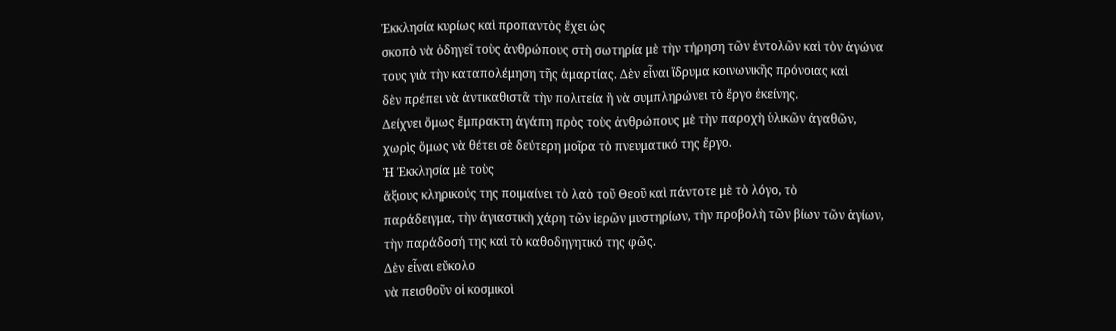Ἐκκλησία κυρίως καὶ προπαντὸς ἔχει ὡς
σκοπὸ νὰ ὁδηγεῖ τοὺς ἀνθρώπους στὴ σωτηρία μὲ τὴν τήρηση τῶν ἐντολῶν καὶ τὸν ἀγώνα
τους γιὰ τὴν καταπολέμηση τῆς ἁμαρτίας. Δὲν εἶναι ἵδρυμα κοινωνικῆς πρόνοιας καὶ
δὲν πρέπει νὰ ἀντικαθιστᾶ τὴν πολιτεία ἢ νὰ συμπληρώνει τὸ ἔργο ἐκείνης.
Δείχνει ὅμως ἔμπρακτη ἀγάπη πρὸς τοὺς ἀνθρώπους μὲ τὴν παροχὴ ὑλικῶν ἀγαθῶν,
χωρὶς ὅμως νὰ θέτει σὲ δεύτερη μοῖρα τὸ πνευματικό της ἔργο.
Ἡ Ἐκκλησία μὲ τοὺς
ἄξιους κληρικούς της ποιμαίνει τὸ λαὸ τοῦ Θεοῦ καὶ πάντοτε μὲ τὸ λόγο, τὸ
παράδειγμα, τὴν ἁγιαστικὴ χάρη τῶν ἱερῶν μυστηρίων, τὴν προβολὴ τῶν βίων τῶν ἁγίων,
τὴν παράδοσή της καὶ τὸ καθοδηγητικό της φῶς.
Δὲν εἶναι εὔκολο
νὰ πεισθοῦν οἱ κοσμικοὶ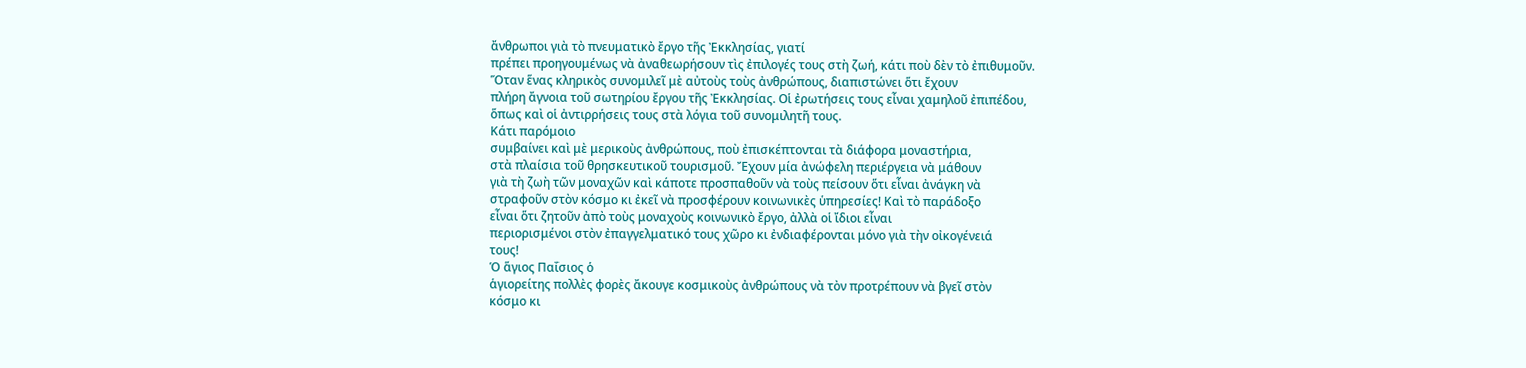ἄνθρωποι γιὰ τὸ πνευματικὸ ἔργο τῆς Ἐκκλησίας, γιατί
πρέπει προηγουμένως νὰ ἀναθεωρήσουν τὶς ἐπιλογές τους στὴ ζωή, κάτι ποὺ δὲν τὸ ἐπιθυμοῦν.
Ὅταν ἕνας κληρικὸς συνομιλεῖ μὲ αὐτοὺς τοὺς ἀνθρώπους, διαπιστώνει ὅτι ἔχουν
πλήρη ἄγνοια τοῦ σωτηρίου ἔργου τῆς Ἐκκλησίας. Οἱ ἐρωτήσεις τους εἶναι χαμηλοῦ ἐπιπέδου,
ὅπως καὶ οἱ ἀντιρρήσεις τους στὰ λόγια τοῦ συνομιλητῆ τους.
Κάτι παρόμοιο
συμβαίνει καὶ μὲ μερικοὺς ἀνθρώπους, ποὺ ἐπισκέπτονται τὰ διάφορα μοναστήρια,
στὰ πλαίσια τοῦ θρησκευτικοῦ τουρισμοῦ. Ἔχουν μία ἀνώφελη περιέργεια νὰ μάθουν
γιὰ τὴ ζωὴ τῶν μοναχῶν καὶ κάποτε προσπαθοῦν νὰ τοὺς πείσουν ὅτι εἶναι ἀνάγκη νὰ
στραφοῦν στὸν κόσμο κι ἐκεῖ νὰ προσφέρουν κοινωνικὲς ὑπηρεσίες! Καὶ τὸ παράδοξο
εἶναι ὅτι ζητοῦν ἀπὸ τοὺς μοναχοὺς κοινωνικὸ ἔργο, ἀλλὰ οἱ ἴδιοι εἶναι
περιορισμένοι στὸν ἐπαγγελματικό τους χῶρο κι ἐνδιαφέρονται μόνο γιὰ τὴν οἰκογένειά
τους!
Ὁ ἅγιος Παΐσιος ὁ
ἁγιορείτης πολλὲς φορὲς ἄκουγε κοσμικοὺς ἀνθρώπους νὰ τὸν προτρέπουν νὰ βγεῖ στὸν
κόσμο κι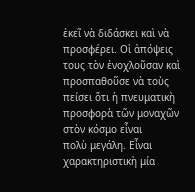ἐκεῖ νὰ διδάσκει καὶ νὰ προσφέρει. Οἱ ἀπόψεις τους τὸν ἐνοχλοῦσαν καὶ
προσπαθοῦσε νὰ τοὺς πείσει ὅτι ἡ πνευματικὴ προσφορὰ τῶν μοναχῶν στὸν κόσμο εἶναι
πολὺ μεγάλη. Εἶναι χαρακτηριστικὴ μία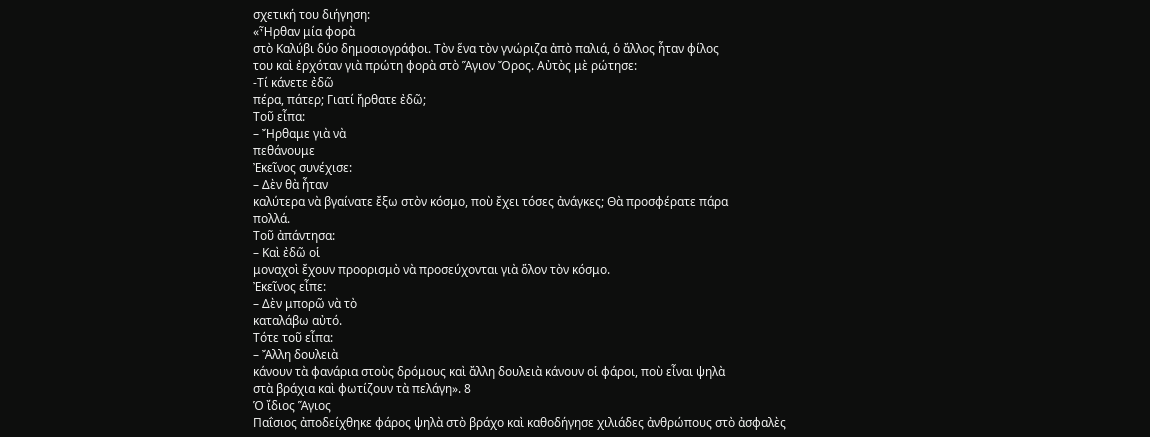σχετική του διήγηση:
«Ἦρθαν μία φορὰ
στὸ Καλύβι δύο δημοσιογράφοι. Τὸν ἕνα τὸν γνώριζα ἀπὸ παλιά, ὁ ἄλλος ἦταν φίλος
του καὶ ἐρχόταν γιὰ πρώτη φορὰ στὸ Ἅγιον Ὄρος. Αὐτὸς μὲ ρώτησε:
-Τί κάνετε ἐδῶ
πέρα, πάτερ; Γιατί ἤρθατε ἐδῶ;
Τοῦ εἶπα:
– Ἤρθαμε γιὰ νὰ
πεθάνουμε
Ἐκεῖνος συνέχισε:
– Δὲν θὰ ἦταν
καλύτερα νὰ βγαίνατε ἔξω στὸν κόσμο, ποὺ ἔχει τόσες ἀνάγκες; Θὰ προσφέρατε πάρα
πολλά.
Τοῦ ἀπάντησα:
– Καὶ ἐδῶ οἱ
μοναχοὶ ἔχουν προορισμὸ νὰ προσεύχονται γιὰ ὅλον τὸν κόσμο.
Ἐκεῖνος εἶπε:
– Δὲν μπορῶ νὰ τὸ
καταλάβω αὐτό.
Τότε τοῦ εἶπα:
– Ἄλλη δουλειὰ
κάνουν τὰ φανάρια στοὺς δρόμους καὶ ἄλλη δουλειὰ κάνουν οἱ φάροι, ποὺ εἶναι ψηλὰ
στὰ βράχια καὶ φωτίζουν τὰ πελάγη». 8
Ὁ ἴδιος Ἅγιος
Παΐσιος ἀποδείχθηκε φάρος ψηλὰ στὸ βράχο καὶ καθοδήγησε χιλιάδες ἀνθρώπους στὸ ἀσφαλὲς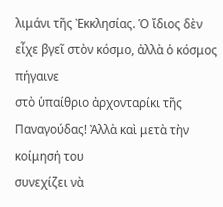λιμάνι τῆς Ἐκκλησίας. Ὁ ἴδιος δὲν εἶχε βγεῖ στὸν κόσμο, ἀλλὰ ὁ κόσμος πήγαινε
στὸ ὑπαίθριο ἀρχονταρίκι τῆς Παναγούδας! Ἀλλὰ καὶ μετὰ τὴν κοίμησή του
συνεχίζει νὰ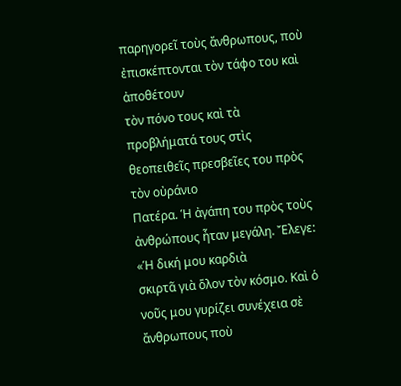παρηγορεῖ τοὺς ἄνθρωπους, ποὺ ἐπισκέπτονται τὸν τάφο του καὶ ἀποθέτουν
τὸν πόνο τους καὶ τὰ προβλήματά τους στὶς θεοπειθεῖς πρεσβεῖες του πρὸς τὸν οὐράνιο
Πατέρα. Ἡ ἀγάπη του πρὸς τοὺς ἀνθρώπους ἦταν μεγάλη. Ἔλεγε: «Ἡ δική μου καρδιὰ
σκιρτᾶ γιὰ ὅλον τὸν κόσμο. Καὶ ὁ νοῦς μου γυρίζει συνέχεια σὲ ἄνθρωπους ποὺ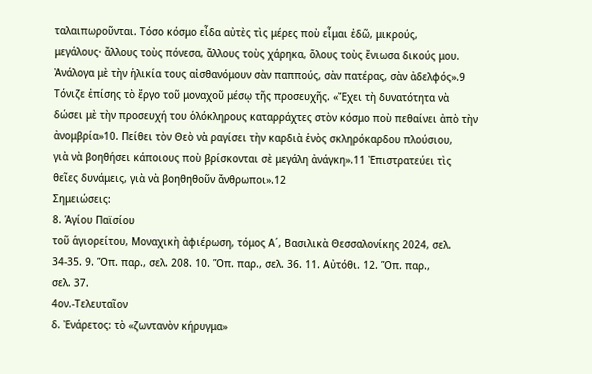ταλαιπωροῦνται. Τόσο κόσμο εἶδα αὐτὲς τὶς μέρες ποὺ εἶμαι ἐδῶ, μικρούς,
μεγάλους· ἄλλους τοὺς πόνεσα, ἄλλους τοὺς χάρηκα, ὅλους τοὺς ἔνιωσα δικούς μου.
Ἀνάλογα μὲ τὴν ἡλικία τους αἰσθανόμουν σὰν παππούς, σὰν πατέρας, σὰν ἀδελφός».9
Τόνιζε ἐπίσης τὸ ἔργο τοῦ μοναχοῦ μέσῳ τῆς προσευχῆς. «Ἔχει τὴ δυνατότητα νὰ
δώσει μὲ τὴν προσευχή του ὁλόκληρους καταρράχτες στὸν κόσμο ποὺ πεθαίνει ἀπὸ τὴν
ἀνομβρία»10. Πείθει τὸν Θεὸ νὰ ραγίσει τὴν καρδιὰ ἑνὸς σκληρόκαρδου πλούσιου,
γιὰ νὰ βοηθήσει κάποιους ποὺ βρίσκονται σὲ μεγάλη ἀνάγκη».11 Ἐπιστρατεύει τὶς
θεῖες δυνάμεις, γιὰ νὰ βοηθηθοῦν ἄνθρωποι».12
Σημειώσεις:
8. Ἁγίου Παϊσίου
τοῦ ἁγιορείτου, Μοναχικὴ ἀφιέρωση, τόμος Α΄, Βασιλικὰ Θεσσαλονίκης 2024, σελ.
34-35. 9. Ὅπ. παρ., σελ. 208. 10. Ὅπ. παρ., σελ. 36. 11. Αὐτόθι. 12. Ὅπ. παρ.,
σελ. 37.
4ον.-Τελευταῖον
δ. Ἐνάρετος: τὸ «ζωντανὸν κήρυγμα»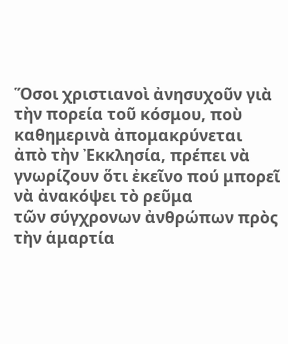Ὅσοι χριστιανοὶ ἀνησυχοῦν γιὰ τὴν πορεία τοῦ κόσμου, ποὺ καθημερινὰ ἀπομακρύνεται
ἀπὸ τὴν Ἐκκλησία, πρέπει νὰ γνωρίζουν ὅτι ἐκεῖνο πού μπορεῖ νὰ ἀνακόψει τὸ ρεῦμα
τῶν σύγχρονων ἀνθρώπων πρὸς τὴν ἁμαρτία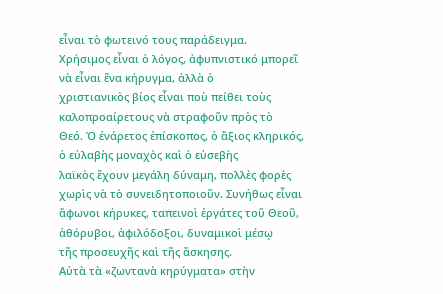εἶναι τὸ φωτεινό τους παράδειγμα.
Χρήσιμος εἶναι ὁ λόγος, ἀφυπνιστικό μπορεῖ νὰ εἶναι ἕνα κήρυγμα, ἀλλὰ ὁ
χριστιανικὸς βίος εἶναι ποὺ πείθει τοὺς καλοπροαίρετους νὰ στραφοῦν πρὸς τὸ
Θεό. Ὁ ἐνάρετος ἐπίσκοπος, ὁ ἄξιος κληρικός, ὁ εὐλαβὴς μοναχὸς καὶ ὁ εὐσεβὴς
λαϊκὸς ἔχουν μεγάλη δύναμη, πολλὲς φορὲς χωρὶς νὰ τὸ συνειδητοποιοῦν. Συνήθως εἶναι
ἄφωνοι κήρυκες, ταπεινοὶ ἐργάτες τοῦ Θεοῦ, ἀθόρυβοι, ἀφιλόδοξοι, δυναμικοὶ μέσῳ
τῆς προσευχῆς καὶ τῆς ἄσκησης.
Αὐτὰ τὰ «ζωντανὰ κηρύγματα» στὴν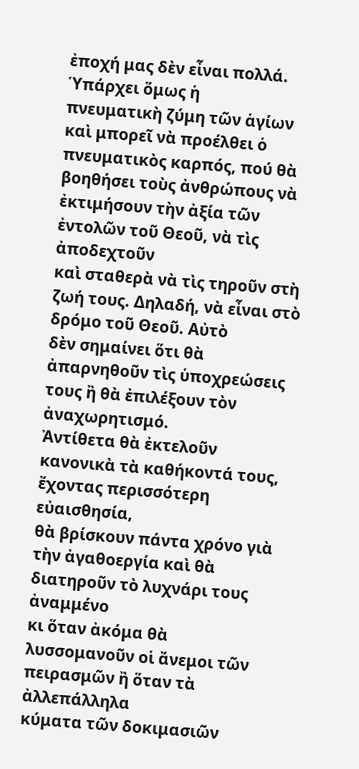ἐποχή μας δὲν εἶναι πολλά. Ὑπάρχει ὅμως ἡ
πνευματικὴ ζύμη τῶν ἁγίων καὶ μπορεῖ νὰ προέλθει ὁ πνευματικὸς καρπός, πού θὰ
βοηθήσει τοὺς ἀνθρώπους νὰ ἐκτιμήσουν τὴν ἀξία τῶν ἐντολῶν τοῦ Θεοῦ, νὰ τὶς ἀποδεχτοῦν
καὶ σταθερὰ νὰ τὶς τηροῦν στὴ ζωή τους. Δηλαδή, νὰ εἶναι στὸ δρόμο τοῦ Θεοῦ. Αὐτὸ
δὲν σημαίνει ὅτι θὰ ἀπαρνηθοῦν τὶς ὑποχρεώσεις τους ἢ θὰ ἐπιλέξουν τὸν ἀναχωρητισμό.
Ἀντίθετα θὰ ἐκτελοῦν κανονικὰ τὰ καθήκοντά τους, ἔχοντας περισσότερη εὐαισθησία,
θὰ βρίσκουν πάντα χρόνο γιὰ τὴν ἀγαθοεργία καὶ θὰ διατηροῦν τὸ λυχνάρι τους ἀναμμένο
κι ὅταν ἀκόμα θὰ λυσσομανοῦν οἱ ἄνεμοι τῶν πειρασμῶν ἢ ὅταν τὰ ἀλλεπάλληλα
κύματα τῶν δοκιμασιῶν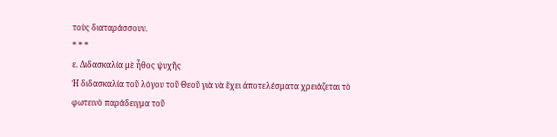τοὺς διαταράσσουν.
* * *
ε. Διδασκαλία μὲ ἦθος ψυχῆς
Ἡ διδασκαλία τοῦ λόγου τοῦ Θεοῦ γιὰ νὰ ἔχει ἀποτελέσματα χρειάζεται τὸ
φωτεινὸ παράδειγμα τοῦ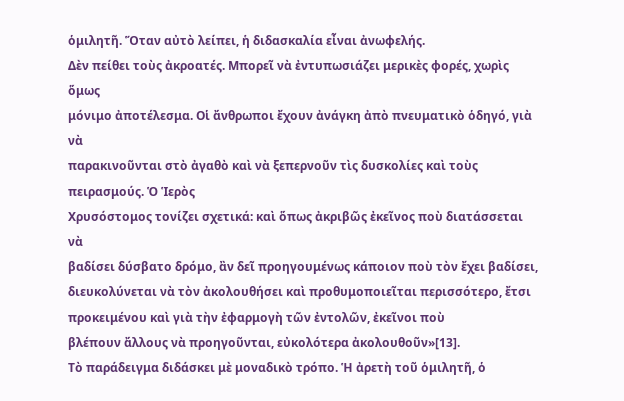ὁμιλητῆ. Ὅταν αὐτὸ λείπει, ἡ διδασκαλία εἶναι ἀνωφελής.
Δὲν πείθει τοὺς ἀκροατές. Μπορεῖ νὰ ἐντυπωσιάζει μερικὲς φορές, χωρὶς ὅμως
μόνιμο ἀποτέλεσμα. Οἱ ἄνθρωποι ἔχουν ἀνάγκη ἀπὸ πνευματικὸ ὁδηγό, γιὰ νὰ
παρακινοῦνται στὸ ἀγαθὸ καὶ νὰ ξεπερνοῦν τὶς δυσκολίες καὶ τοὺς πειρασμούς. Ὁ Ἱερὸς
Χρυσόστομος τονίζει σχετικά: καὶ ὅπως ἀκριβῶς ἐκεῖνος ποὺ διατάσσεται νὰ
βαδίσει δύσβατο δρόμο, ἂν δεῖ προηγουμένως κάποιον ποὺ τὸν ἔχει βαδίσει,
διευκολύνεται νὰ τὸν ἀκολουθήσει καὶ προθυμοποιεῖται περισσότερο, ἔτσι
προκειμένου καὶ γιὰ τὴν ἐφαρμογὴ τῶν ἐντολῶν, ἐκεῖνοι ποὺ
βλέπουν ἄλλους νὰ προηγοῦνται, εὐκολότερα ἀκολουθοῦν»[13].
Τὸ παράδειγμα διδάσκει μὲ μοναδικὸ τρόπο. Ἡ ἀρετὴ τοῦ ὁμιλητῆ, ὁ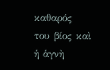καθαρός
του βίος καὶ ἡ ἁγνὴ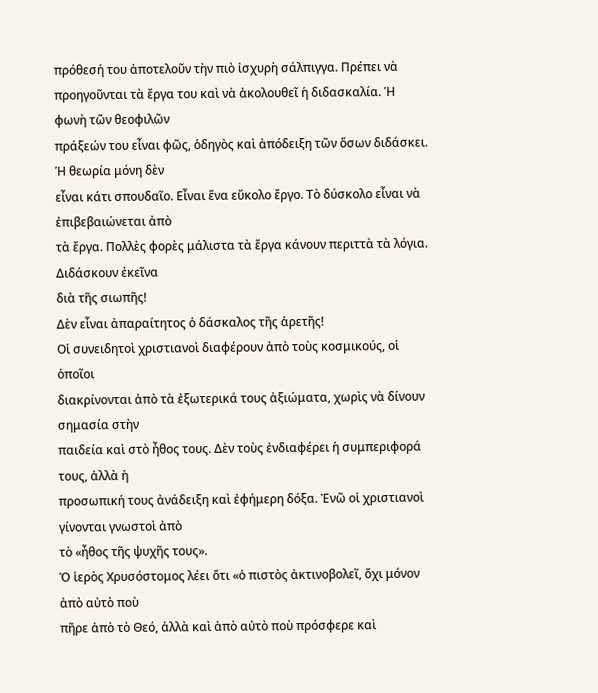πρόθεσή του ἀποτελοῦν τὴν πιὸ ἰσχυρὴ σάλπιγγα. Πρέπει νὰ
προηγοῦνται τὰ ἔργα του καὶ νὰ ἀκολουθεῖ ἡ διδασκαλία. Ἡ φωνὴ τῶν θεοφιλῶν
πράξεών του εἶναι φῶς, ὁδηγὸς καὶ ἀπόδειξη τῶν ὅσων διδάσκει. Ἡ θεωρία μόνη δὲν
εἶναι κάτι σπουδαῖο. Εἶναι ἕνα εὔκολο ἔργο. Τὸ δύσκολο εἶναι νὰ ἐπιβεβαιώνεται ἀπὸ
τὰ ἔργα. Πολλὲς φορὲς μάλιστα τὰ ἔργα κάνουν περιττὰ τὰ λόγια. Διδάσκουν ἐκεῖνα
διὰ τῆς σιωπῆς!
Δὲν εἶναι ἀπαραίτητος ὁ δάσκαλος τῆς ἀρετῆς!
Οἱ συνειδητοὶ χριστιανοὶ διαφέρουν ἀπὸ τοὺς κοσμικούς, οἱ ὁποῖοι
διακρίνονται ἀπὸ τὰ ἐξωτερικά τους ἀξιώματα, χωρὶς νὰ δίνουν σημασία στὴν
παιδεία καὶ στὸ ἦθος τους. Δὲν τοὺς ἐνδιαφέρει ἡ συμπεριφορά τους, ἀλλὰ ἡ
προσωπική τους ἀνάδειξη καὶ ἐφήμερη δόξα. Ἐνῶ οἱ χριστιανοὶ γίνονται γνωστοὶ ἀπὸ
τὸ «ἦθος τῆς ψυχῆς τους».
Ὁ ἱερὸς Χρυσόστομος λέει ὅτι «ὁ πιστὸς ἀκτινοβολεῖ, ὄχι μόνον ἀπὸ αὐτὸ ποὺ
πῆρε ἀπὸ τὸ Θεό, ἀλλὰ καὶ ἀπὸ αὐτὸ ποὺ πρόσφερε καὶ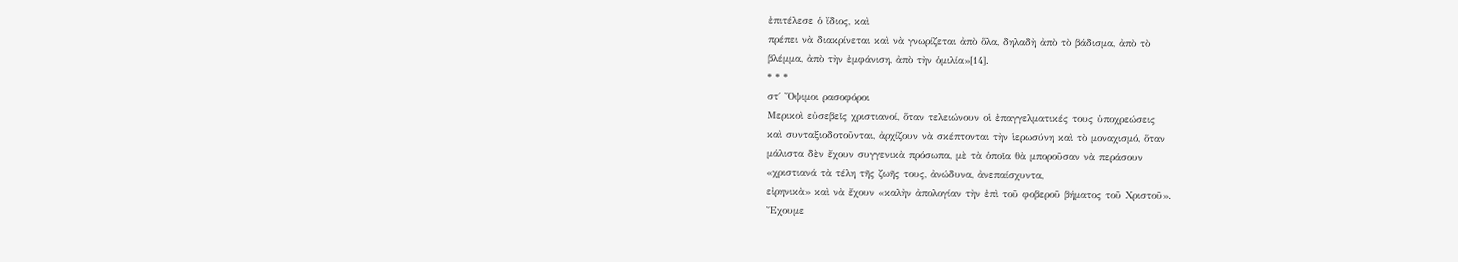ἐπιτέλεσε ὁ ἴδιος, καὶ
πρέπει νὰ διακρίνεται καὶ νὰ γνωρίζεται ἀπὸ ὅλα, δηλαδὴ ἀπὸ τὸ βάδισμα, ἀπὸ τὸ
βλέμμα, ἀπὸ τὴν ἐμφάνιση, ἀπὸ τὴν ὁμιλία»[14].
* * *
στ΄ Ὄψιμοι ρασοφόροι
Μερικοὶ εὐσεβεῖς χριστιανοί, ὅταν τελειώνουν οἱ ἐπαγγελματικές τους ὑποχρεώσεις
καὶ συνταξιοδοτοῦνται, ἀρχίζουν νὰ σκέπτονται τὴν ἱερωσύνη καὶ τὸ μοναχισμό, ὅταν
μάλιστα δὲν ἔχουν συγγενικὰ πρόσωπα, μὲ τὰ ὁποῖα θὰ μποροῦσαν νὰ περάσουν
«χριστιανά τὰ τέλη τῆς ζωῆς τους, ἀνώδυνα, ἀνεπαίσχυντα,
εἰρηνικὰ» καὶ νὰ ἔχουν «καλὴν ἀπολογίαν τὴν ἐπὶ τοῦ φοβεροῦ βήματος τοῦ Χριστοῦ».
Ἔχουμε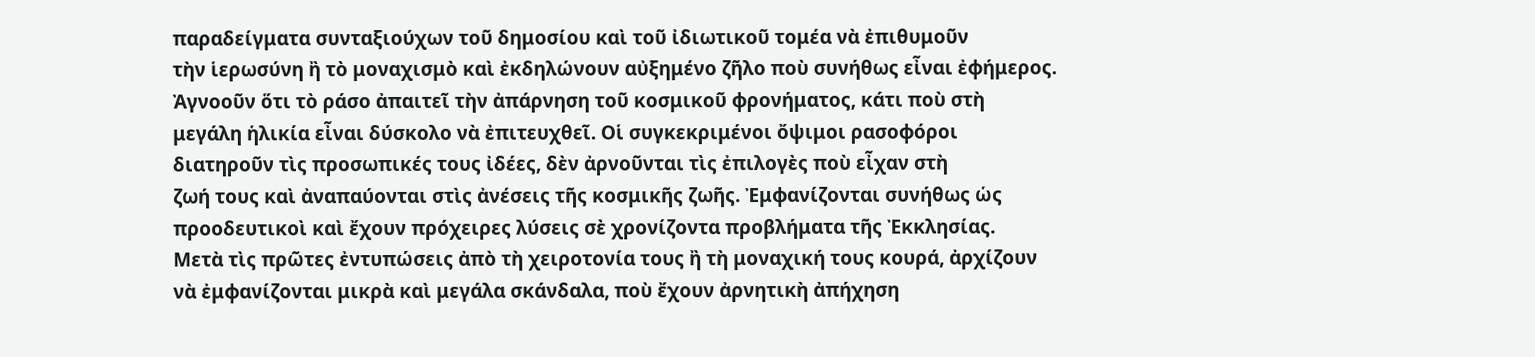παραδείγματα συνταξιούχων τοῦ δημοσίου καὶ τοῦ ἰδιωτικοῦ τομέα νὰ ἐπιθυμοῦν
τὴν ἱερωσύνη ἢ τὸ μοναχισμὸ καὶ ἐκδηλώνουν αὐξημένο ζῆλο ποὺ συνήθως εἶναι ἐφήμερος.
Ἀγνοοῦν ὅτι τὸ ράσο ἀπαιτεῖ τὴν ἀπάρνηση τοῦ κοσμικοῦ φρονήματος, κάτι ποὺ στὴ
μεγάλη ἡλικία εἶναι δύσκολο νὰ ἐπιτευχθεῖ. Οἱ συγκεκριμένοι ὄψιμοι ρασοφόροι
διατηροῦν τὶς προσωπικές τους ἰδέες, δὲν ἀρνοῦνται τὶς ἐπιλογὲς ποὺ εἶχαν στὴ
ζωή τους καὶ ἀναπαύονται στὶς ἀνέσεις τῆς κοσμικῆς ζωῆς. Ἐμφανίζονται συνήθως ὡς
προοδευτικοὶ καὶ ἔχουν πρόχειρες λύσεις σὲ χρονίζοντα προβλήματα τῆς Ἐκκλησίας.
Μετὰ τὶς πρῶτες ἐντυπώσεις ἀπὸ τὴ χειροτονία τους ἢ τὴ μοναχική τους κουρά, ἀρχίζουν
νὰ ἐμφανίζονται μικρὰ καὶ μεγάλα σκάνδαλα, ποὺ ἔχουν ἀρνητικὴ ἀπήχηση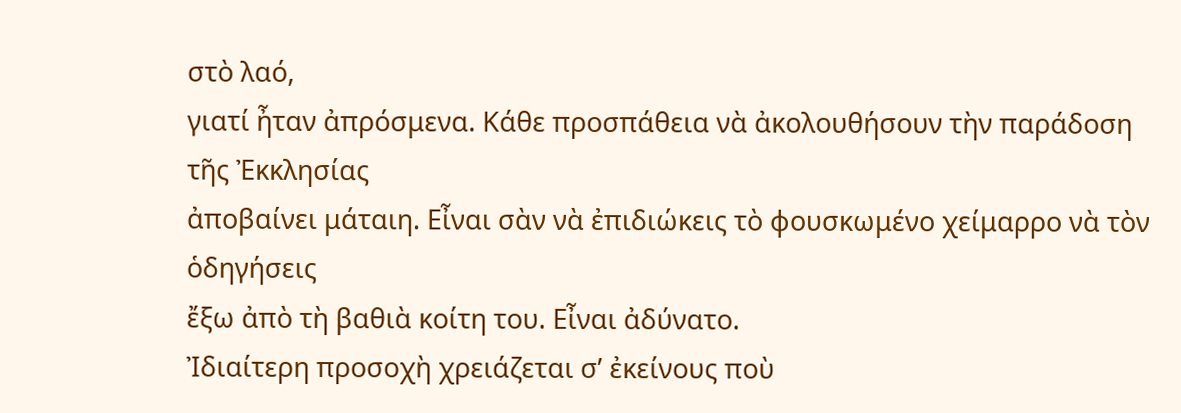στὸ λαό,
γιατί ἦταν ἀπρόσμενα. Κάθε προσπάθεια νὰ ἀκολουθήσουν τὴν παράδοση τῆς Ἐκκλησίας
ἀποβαίνει μάταιη. Εἶναι σὰν νὰ ἐπιδιώκεις τὸ φουσκωμένο χείμαρρο νὰ τὸν ὁδηγήσεις
ἔξω ἀπὸ τὴ βαθιὰ κοίτη του. Εἶναι ἀδύνατο.
Ἰδιαίτερη προσοχὴ χρειάζεται σ’ ἐκείνους ποὺ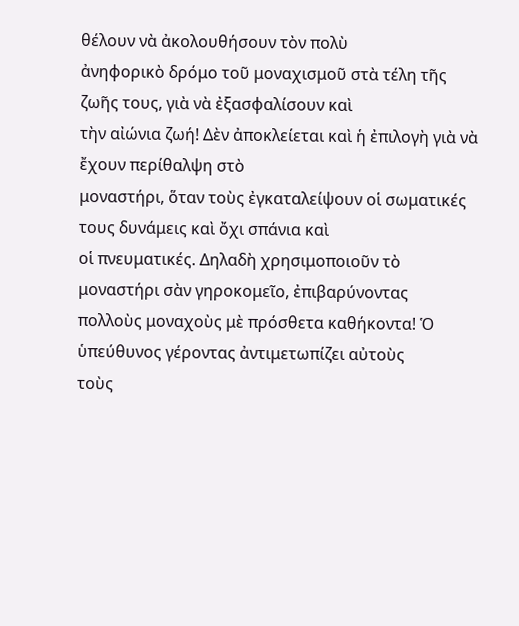θέλουν νὰ ἀκολουθήσουν τὸν πολὺ
ἀνηφορικὸ δρόμο τοῦ μοναχισμοῦ στὰ τέλη τῆς ζωῆς τους, γιὰ νὰ ἐξασφαλίσουν καὶ
τὴν αἰώνια ζωή! Δὲν ἀποκλείεται καὶ ἡ ἐπιλογὴ γιὰ νὰ ἔχουν περίθαλψη στὸ
μοναστήρι, ὅταν τοὺς ἐγκαταλείψουν οἱ σωματικές τους δυνάμεις καὶ ὄχι σπάνια καὶ
οἱ πνευματικές. Δηλαδὴ χρησιμοποιοῦν τὸ μοναστήρι σὰν γηροκομεῖο, ἐπιβαρύνοντας
πολλοὺς μοναχοὺς μὲ πρόσθετα καθήκοντα! Ὁ ὑπεύθυνος γέροντας ἀντιμετωπίζει αὐτοὺς
τοὺς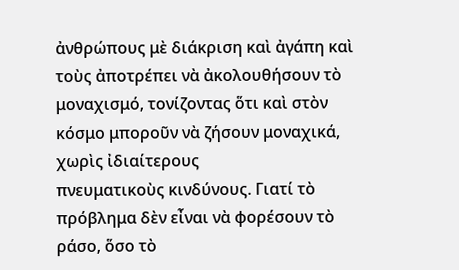ἀνθρώπους μὲ διάκριση καὶ ἀγάπη καὶ τοὺς ἀποτρέπει νὰ ἀκολουθήσουν τὸ
μοναχισμό, τονίζοντας ὅτι καὶ στὸν κόσμο μποροῦν νὰ ζήσουν μοναχικά, χωρὶς ἰδιαίτερους
πνευματικοὺς κινδύνους. Γιατί τὸ πρόβλημα δὲν εἶναι νὰ φορέσουν τὸ ράσο, ὅσο τὸ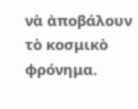νὰ ἀποβάλουν τὸ κοσμικὸ φρόνημα.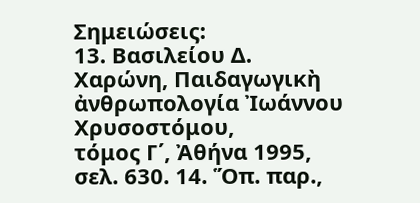Σημειώσεις:
13. Βασιλείου Δ. Χαρώνη, Παιδαγωγικὴ ἀνθρωπολογία Ἰωάννου Χρυσοστόμου,
τόμος Γ΄, Ἀθήνα 1995, σελ. 630. 14. Ὅπ. παρ.,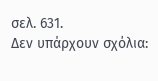σελ. 631.
Δεν υπάρχουν σχόλια: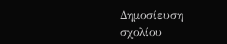Δημοσίευση σχολίου